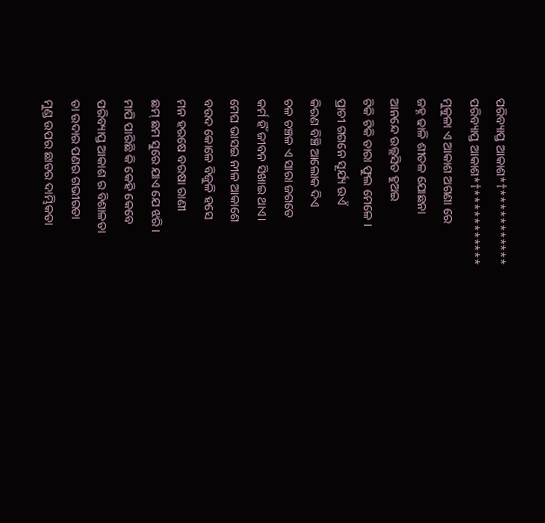ପରିବ୍ୟାପ୍ତ ଆକାଶ*†***********
ପରିବ୍ୟାପ୍ତ ଆକାଶ*†***********
ମୁକୁଳା ଏ ଆକାଶ ଅଗଣା ରେ
ଜହ୍ନ ଢାଳି ଶୀତଳ ଯୋଛନା
ଆନନ୍ଦେ ଉଲ୍ଲସିତ ହୁଅଇ
ଟିକି ଟିକି ତାରା ଫୁଲ ମେଳେ ।
ପ୍ରାଚୀ ଗଗନେ ସୂର୍ଯ୍ୟ ଉଏଁ
କିରଣ ବିଞ୍ଚି ଆଲୋକ ଦିଏ
ଚଳ ଚଞ୍ଚଳ ଏ ସାରା ଜଗତେ
କର୍ମ ହିଁ ଜୀବନ ସିଖାଇ ଥାଏ।
ମେଘ ଭାସଇ ନୀଳ ଆକାଶେ
ବଉଦ କୋଳେ ବିଜୁଳି ହସେ
ମନ ହରଷେ ବରଷା ରାଣୀ
ଛମ୍ ଛମ ସୁରେ ଯାଏ ଯେ ଝରି ।
ମାପି ପାରିଛି କି କେହି କେବେ
ପରିବ୍ୟାପ୍ତ ଆକାଶ ର ବିଶାଳତା
ତା ଉଦାର ପଣର ଗଭୀରତା
ମୁଣ୍ଡ ଉପର ଛାତର ଦାମ୍ଭିକତା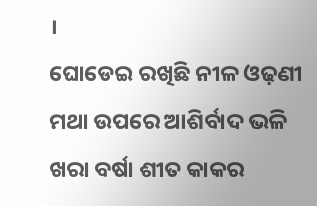।
ଘୋଡେଇ ରଖିଛି ନୀଳ ଓଢ଼ଣୀ
ମଥା ଉପରେ ଆଶିର୍ବାଦ ଭଳି
ଖରା ବର୍ଷା ଶୀତ କାକର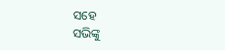ସହେ
ସଭିଙ୍କୁ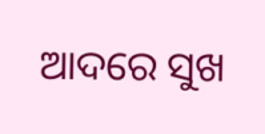ଆଦରେ ସୁଖ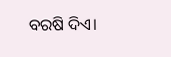ବରଷି ଦିଏ।